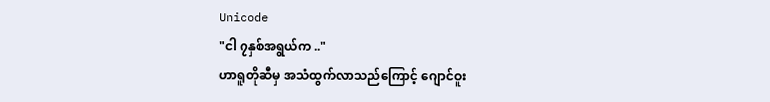Unicode
"ငါ ၇နှစ်အရွယ်က .."
ဟာရူတိုဆီမှ အသံထွက်လာသည်ကြောင့် ဂျောင်ဝူး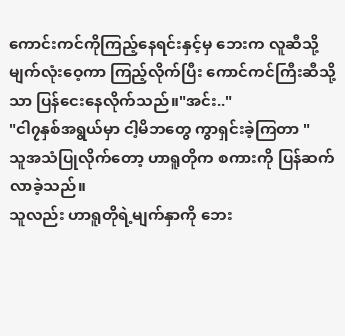ကောင်းကင်ကိုကြည့်နေရင်းနှင့်မှ ဘေးက လူဆီသို့
မျက်လုံးဝေ့ကာ ကြည့်လိုက်ပြီး ကောင်ကင်ကြီးဆီသို့သာ ပြန်ငေးနေလိုက်သည်။"အင်း.."
"ငါ၇နှစ်အရွယ်မှာ ငါ့မိဘတွေ ကွာရှင်းခဲ့ကြတာ "
သူအသံပြုလိုက်တော့ ဟာရူတိုက စကားကို ပြန်ဆက်လာခဲ့သည်။
သူလည်း ဟာရူတိုရဲ့မျက်နှာကို ဘေး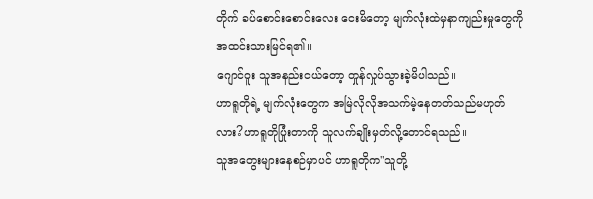တိုက် ခပ်စောင်းစောင်းလေး ငေးမိတော့ မျက်လုံးထဲမှနာကျည်းမှုတွေကို အထင်းသားမြင်ရ၏။
ဂျောင်ဝူး သူအနည်းငယ်တော့ တှုန်လှုပ်သွားခဲ့မိပါသည်။
ဟာရူတိုရဲ့ မျက်လုံးတွေက အမြဲလိုလိုအသက်မဲ့နေတတ်သည်မဟုတ်လား?ဟာရူတိုပြုံးတာကို သူလက်ချိုးမှတ်လို့တောင်ရသည်။
သူအတွေးများနေစဉ်မှာပင် ဟာရူတိုက"သူတို့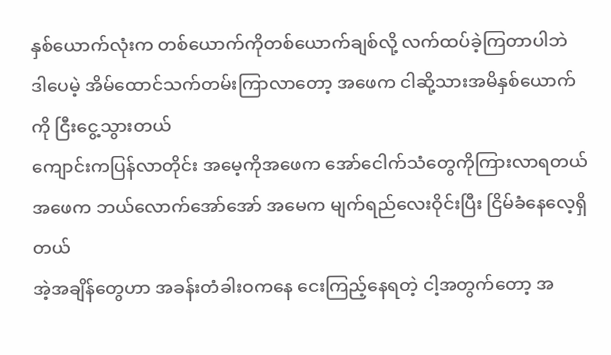နှစ်ယောက်လုံးက တစ်ယောက်ကိုတစ်ယောက်ချစ်လို့ လက်ထပ်ခဲ့ကြတာပါဘဲ
ဒါပေမဲ့ အိမ်ထောင်သက်တမ်းကြာလာတော့ အဖေက ငါဆို့သားအမိနှစ်ယောက်ကို ငြီးငွေ့သွားတယ်
ကျောင်းကပြန်လာတိုင်း အမေ့ကိုအဖေက အော်ငေါက်သံတွေကိုကြားလာရတယ်
အဖေက ဘယ်လောက်အော်အော် အမေက မျက်ရည်လေးဝိုင်းပြီး ငြိမ်ခံနေလေ့ရှိတယ်
အဲ့အချိန်တွေဟာ အခန်းတံခါးဝကနေ ငေးကြည့်နေရတဲ့ ငါ့အတွက်တော့ အ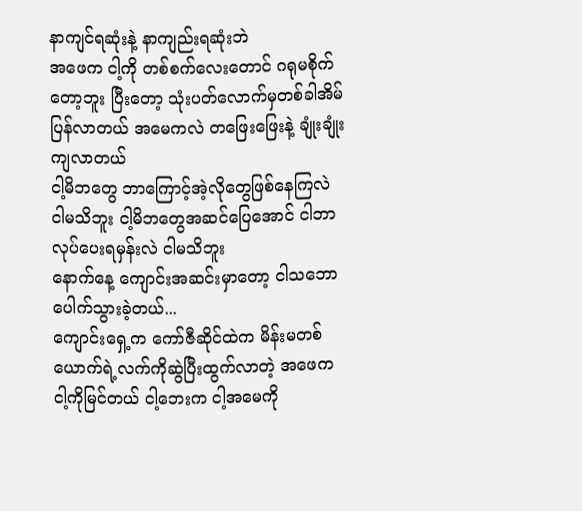နာကျင်ရဆုံးနဲ့ နာကျည်းရဆုံးဘဲ
အဖေက ငါ့ကို တစ်စက်လေးတောင် ဂရုမစိုက်တော့ဘူး ပြီးတော့ သုံးပတ်လောက်မှတစ်ခါအိမ်ပြန်လာတယ် အမေကလဲ တဖြေးဖြေးနဲ့ ချုံးချုံးကျလာတယ်
ငါ့မိဘတွေ ဘာကြောင့်အဲ့လိုတွေဖြစ်နေကြလဲ ငါမသိဘူး ငါ့မိဘတွေအဆင်ပြေအောင် ငါဘာလုပ်ပေးရမှန်းလဲ ငါမသိဘူး
နောက်နေ့ ကျောင်းအဆင်းမှာတော့ ငါသဘောပေါက်သွားခဲ့တယ်...
ကျောင်းရှေ့က ကော်ဇီဆိုင်ထဲက မိန်းမတစ်ယောက်ရဲ့လက်ကိုဆွဲပြီးထွက်လာတဲ့ အဖေက ငါ့ကိုမြင်တယ် ငါ့ဘေးက ငါ့အမေကို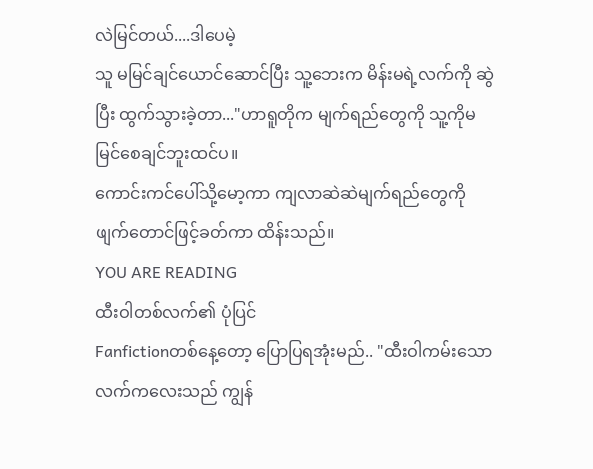လဲမြင်တယ်....ဒါပေမဲ့
သူ မမြင်ချင်ယောင်ဆောင်ပြီး သူ့ဘေးက မိန်းမရဲ့လက်ကို ဆွဲပြီး ထွက်သွားခဲ့တာ..."ဟာရူတိုက မျက်ရည်တွေကို သူ့ကိုမမြင်စေချင်ဘူးထင်ပ။
ကောင်းကင်ပေါ်သို့မော့ကာ ကျလာဆဲဆဲမျက်ရည်တွေကို ဖျက်တောင်ဖြင့်ခတ်ကာ ထိန်းသည်။
YOU ARE READING
ထီးဝါတစ်လက်၏ ပုံပြင်
Fanfictionတစ်နေ့တော့ ပြောပြရအုံးမည်.. "ထီးဝါကမ်းသောလက်ကလေးသည် ကျွန်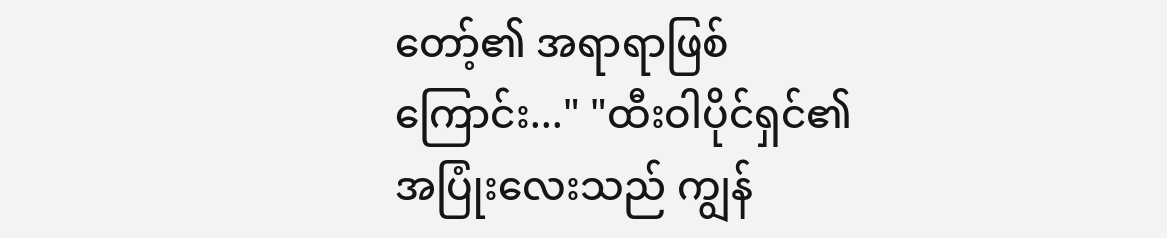တော့်၏ အရာရာဖြစ်ကြောင်း..." "ထီးဝါပိုင်ရှင်၏ အပြုံးလေးသည် ကျွန်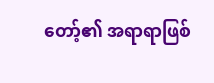တော့်၏ အရာရာဖြစ်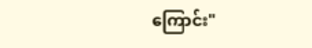ကြောင်း"